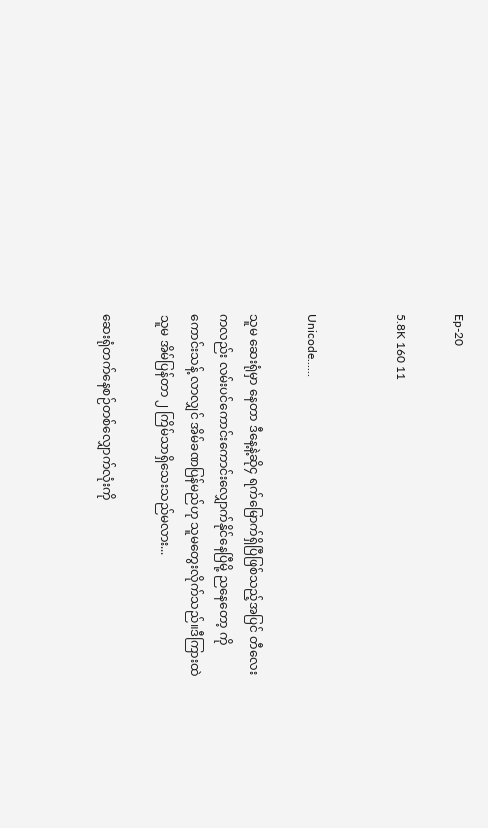Ep-20

5.8K 160 11


Unicode......

သူမ ဆေးရုံမှာ နေတာ ဒီနေ့နဲ့ဆို၄ ရက်မြောက်ရှိပြီဖြစ်သည့်အပြင် တီလေးကလည်း လမ်းပင်ကောင်းကောင်းလျှောက်နိုင်နေပြီမို့ ညနေတော့ ကိုကောင်းသန့် လာလျှင် အိမ်ခဏပြန်မည်ဟု သူမတွေးလိုက်သည်။ဒီကြားထဲ သူမ အိမ်ပြန်တာ ၂ ကြိမ်သာရှိသေးသည်မလား...

ဆေးရုံတက်နေစဉ်တစ်လျှောက်လုံးကို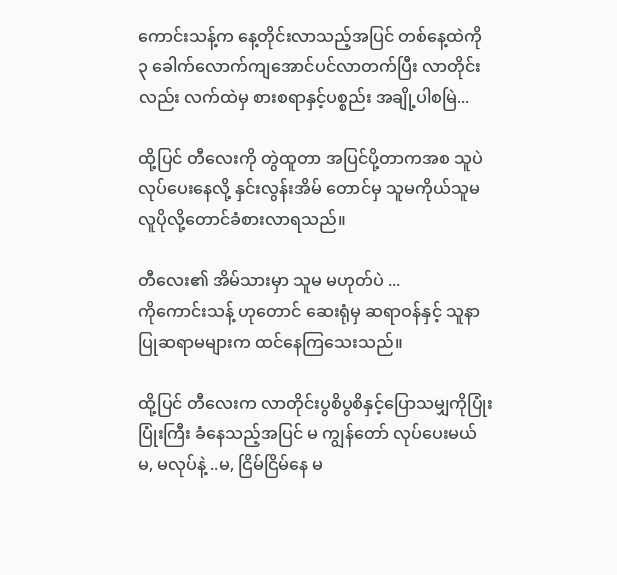ကောင်းသန့်က နေ့တိုင်းလာသည့်အပြင် တစ်နေ့ထဲကို ၃ ခေါက်လောက်ကျအောင်ပင်လာတက်ပြီး လာတိုင်းလည်း လက်ထဲမှ စားစရာနှင့်ပစ္စည်း အချို့ပါစမြဲ...

ထို့ပြင် တီလေးကို တွဲထူတာ အပြင်ပို့တာကအစ သူပဲ လုပ်ပေးနေလို့ နှင်းလွန်းအိမ် တောင်မှ သူမကိုယ်သူမ လူပိုလို့တောင်ခံစားလာရသည်။

တီလေး၏ အိမ်သားမှာ သူမ မဟုတ်ပဲ ...
ကိုကောင်းသန့် ဟုတောင် ဆေးရုံမှ ဆရာဝန်နှင့် သူနာပြုဆရာမများက ထင်နေကြသေးသည်။

ထို့ပြင် တီလေးက လာတိုင်းပွစိပွစိနှင့်ပြောသမျှကိုပြုံးပြုံးကြီး ခံနေသည့်အပြင် မ ကျွန်တော် လုပ်ပေးမယ် မ, မလုပ်နဲ့ ..မ, ငြိမ်ငြိမ်နေ မ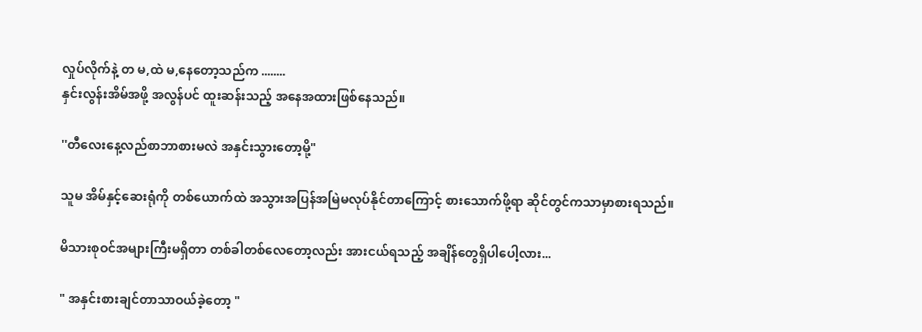လှုပ်လိုက်နဲ့ တ မ,ထဲ မ,နေတော့သည်က ........
နှင်းလွန်းအိမ်အဖို့ အလွန်ပင် ထူးဆန်းသည့် အနေအထားဖြစ်နေသည်။

''တီလေးနေ့လည်စာဘာစားမလဲ အနှင်းသွားတော့မို့"

သူမ အိမ်နှင့်ဆေးရုံကို တစ်ယောက်ထဲ အသွားအပြန်အမြဲမလုပ်နိုင်တာကြောင့် စားသောက်ဖို့ရာ ဆိုင်တွင်ကသာမှာစားရသည်။

မိသားစုဝင်အများကြီးမရှိတာ တစ်ခါတစ်လေတော့လည်း အားငယ်ရသည့် အချိန်တွေရှိပါပေါ့လား...

" အနှင်းစားချင်တာသာဝယ်ခဲ့တော့ "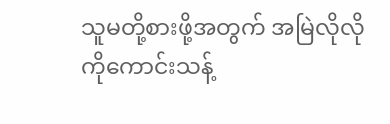သူမတို့စားဖို့အတွက် အမြဲလိုလို ကိုကောင်းသန့်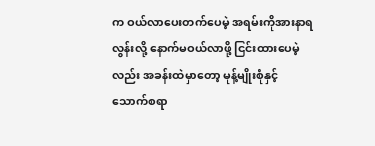က ဝယ်လာပေးတက်ပေမဲ့ အရမ်းကိုအားနာရလွန်းလို့ နောက်မဝယ်လာဖို့ ငြင်းထားပေမဲ့လည်း အခန်းထဲမှာတော့ မုန့်မျိုးစုံနှင့် သောက်စရာ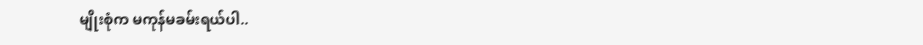မျိုးစုံက မကုန်မခမ်းရယ်ပါ..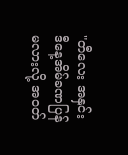"တီလေး အနှင်းဒီနေ့အိမ်ခဏပြန်မလားလို့ အဝတ်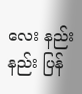လေး နည်းနည်း ပြန်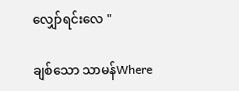လျှော်ရင်းလေ "

ချစ်သော သာမန်Where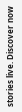stories live. Discover now